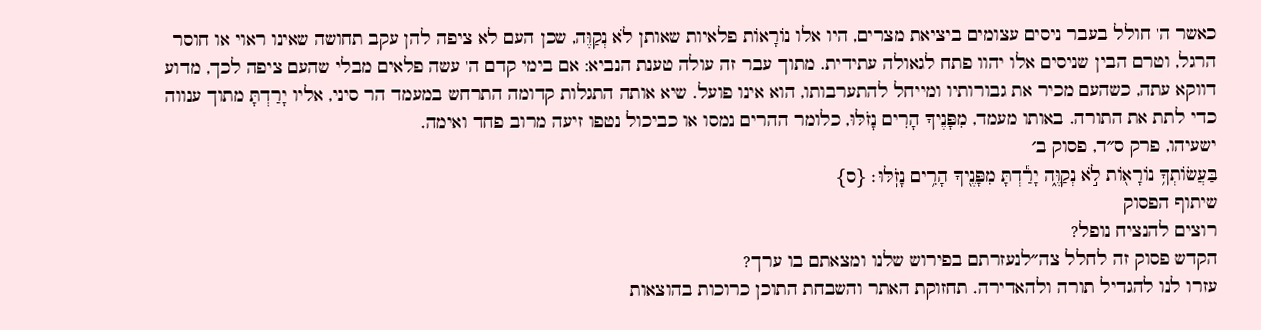כאשר ה' חולל בעבר ניסים עצומים ביציאת מצרים, היו אלו נוֹרָאוֹת פלאיות שאותן לֹא נְקַוֶּה, שכן העם לא ציפה להן עקב תחושה שאינו ראוי או חוסר הרגל, וטרם הבין שניסים אלו יהוו פתח לגאולה עתידית. מתוך עבר זה עולה טענת הנביא: אם בימי קדם ה' עשה פלאים מבלי שהעם ציפה לכך, מדוע דווקא עתה, כשהעם מכיר את גבורותיו ומייחל להתערבותו, הוא אינו פועל. שיא אותה התגלות קדומה התרחש במעמד הר סיני, אליו יָרַדְתָּ מתוך ענווה כדי לתת את התורה. באותו מעמד, מִפָּנֶיךָ הָרִים נָזֹלּוּ, כלומר ההרים נמסו או כביכול נטפו זיעה מרוב פחד ואימה.
ישעיהו, פרק ס״ד, פסוק ב׳
בַּעֲשׂוֹתְךָ֥ נוֹרָא֖וֹת לֹ֣א נְקַוֶּ֑ה יָרַ֕דְתָּ מִפָּנֶ֖יךָ הָרִ֥ים נָזֹֽלּוּ׃ {ס}
שיתוף הפסוק
רוצים להנציח נופל?
הקדש פסוק זה לחלל צה״לנעזרתם בפירוש שלנו ומצאתם בו ערך?
עזרו לנו להגדיל תורה ולהאדירה. תחזוקת האתר והשבחת התוכן כרוכות בהוצאות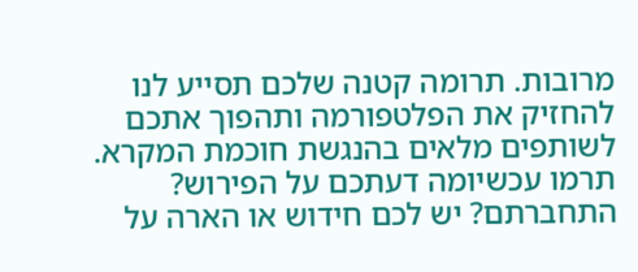מרובות. תרומה קטנה שלכם תסייע לנו להחזיק את הפלטפורמה ותהפוך אתכם לשותפים מלאים בהנגשת חוכמת המקרא.
תרמו עכשיומה דעתכם על הפירוש?
התחברתם? יש לכם חידוש או הארה על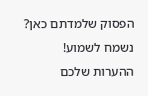הפסוק שלמדתם כאן? נשמח לשמוע!
ההערות שלכם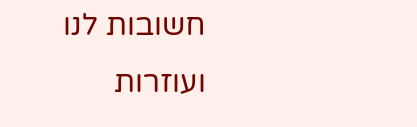חשובות לנו ועוזרות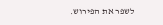לשפר את הפירוש.